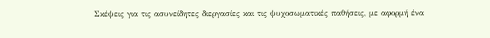Σκέψεις για τις ασυνείδητες διεργασίες και τις ψυχοσωματικές παθήσεις, με αφορμή ένα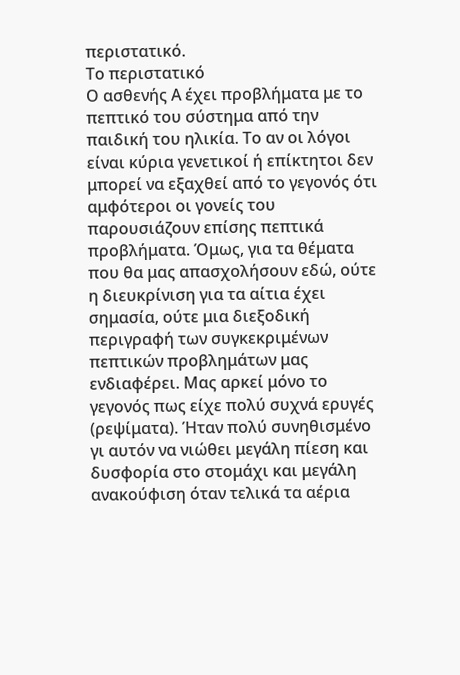περιστατικό.
Το περιστατικό
Ο ασθενής Α έχει προβλήματα με το πεπτικό του σύστημα από την παιδική του ηλικία. Το αν οι λόγοι είναι κύρια γενετικοί ή επίκτητοι δεν μπορεί να εξαχθεί από το γεγονός ότι αμφότεροι οι γονείς του παρουσιάζουν επίσης πεπτικά προβλήματα. Όμως, για τα θέματα που θα μας απασχολήσουν εδώ, ούτε η διευκρίνιση για τα αίτια έχει σημασία, ούτε μια διεξοδική περιγραφή των συγκεκριμένων πεπτικών προβλημάτων μας ενδιαφέρει. Μας αρκεί μόνο το γεγονός πως είχε πολύ συχνά ερυγές (ρεψίματα). Ήταν πολύ συνηθισμένο γι αυτόν να νιώθει μεγάλη πίεση και δυσφορία στο στομάχι και μεγάλη ανακούφιση όταν τελικά τα αέρια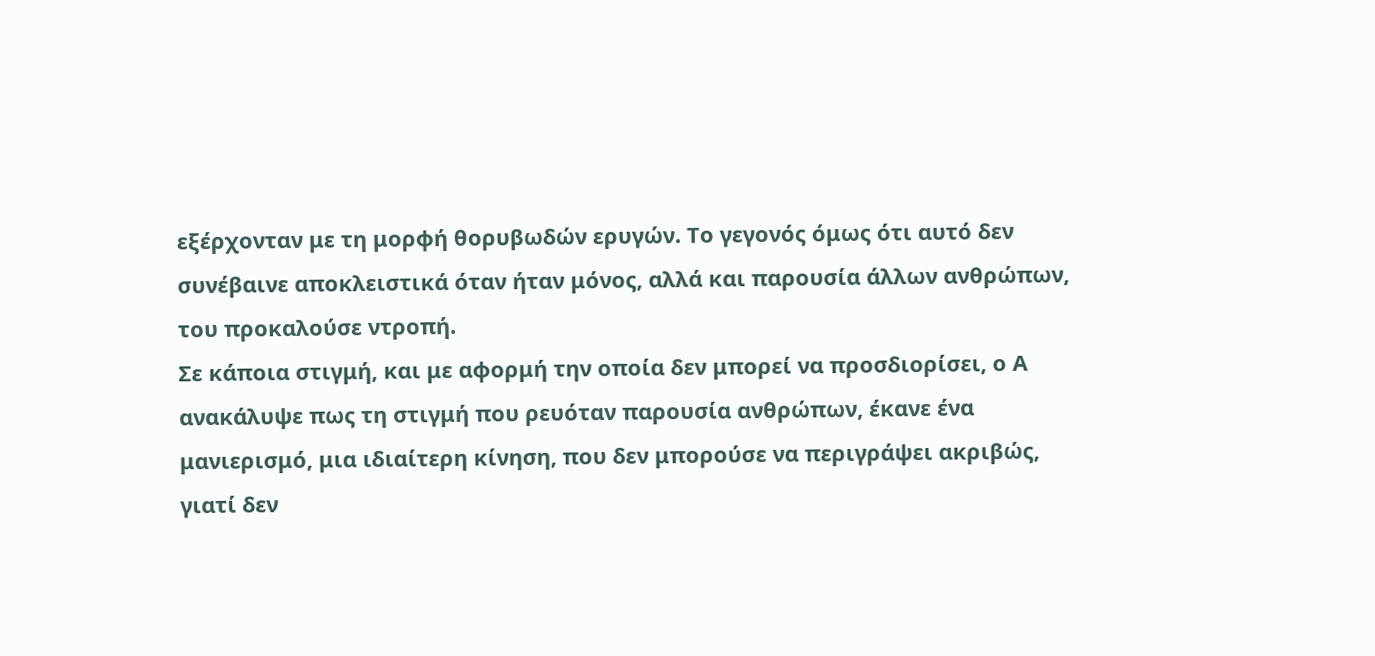εξέρχονταν με τη μορφή θορυβωδών ερυγών. Το γεγονός όμως ότι αυτό δεν συνέβαινε αποκλειστικά όταν ήταν μόνος, αλλά και παρουσία άλλων ανθρώπων, του προκαλούσε ντροπή.
Σε κάποια στιγμή, και με αφορμή την οποία δεν μπορεί να προσδιορίσει, ο Α ανακάλυψε πως τη στιγμή που ρευόταν παρουσία ανθρώπων, έκανε ένα μανιερισμό, μια ιδιαίτερη κίνηση, που δεν μπορούσε να περιγράψει ακριβώς, γιατί δεν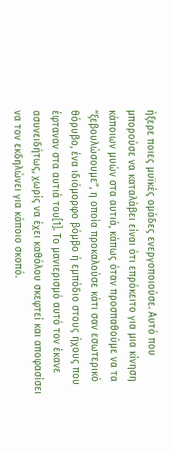ήξερε ποιες μυϊκές ομάδες ενεργοποιούσε. Αυτό που μπορούσε να καταλάβει είναι ότι επρόκειτο για μια κίνηση κάποιων μυών στα αυτιά, κάπως όταν προσπαθούμε να τα “ξεβουλώσουμε”, η οποία προκαλούσε κάτι σαν εσωτερικό θόρυβο, ένα ιδιόμορφο βόμβο ή εμπόδιο στους ήχους που έφταναν στα αυτιά του[1]. Το μανιερισμό αυτό τον έκανε ασυνειδήτως, χωρίς να έχει καθόλου σκεφτεί και αποφασίσει να τον εκδηλώνει για κάποιο σκοπό.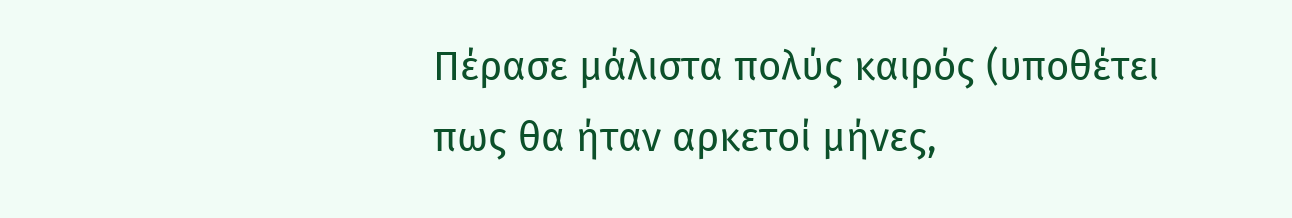Πέρασε μάλιστα πολύς καιρός (υποθέτει πως θα ήταν αρκετοί μήνες,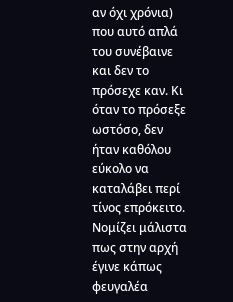αν όχι χρόνια) που αυτό απλά του συνέβαινε και δεν το πρόσεχε καν. Κι όταν το πρόσεξε ωστόσο, δεν ήταν καθόλου εύκολο να καταλάβει περί τίνος επρόκειτο. Νομίζει μάλιστα πως στην αρχή έγινε κάπως φευγαλέα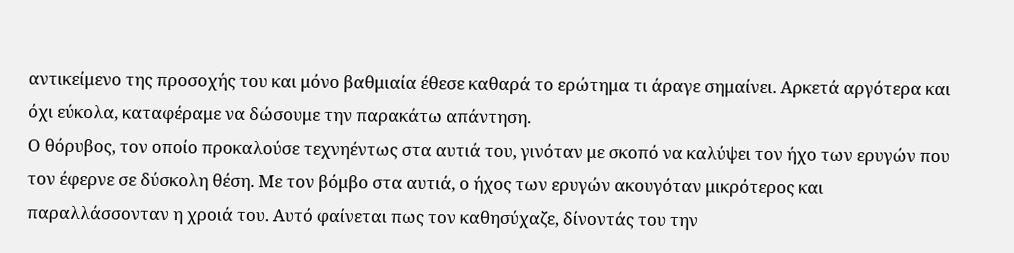αντικείμενο της προσοχής του και μόνο βαθμιαία έθεσε καθαρά το ερώτημα τι άραγε σημαίνει. Αρκετά αργότερα και όχι εύκολα, καταφέραμε να δώσουμε την παρακάτω απάντηση.
Ο θόρυβος, τον οποίο προκαλούσε τεχνηέντως στα αυτιά του, γινόταν με σκοπό να καλύψει τον ήχο των ερυγών που τον έφερνε σε δύσκολη θέση. Με τον βόμβο στα αυτιά, ο ήχος των ερυγών ακουγόταν μικρότερος και παραλλάσσονταν η χροιά του. Αυτό φαίνεται πως τον καθησύχαζε, δίνοντάς του την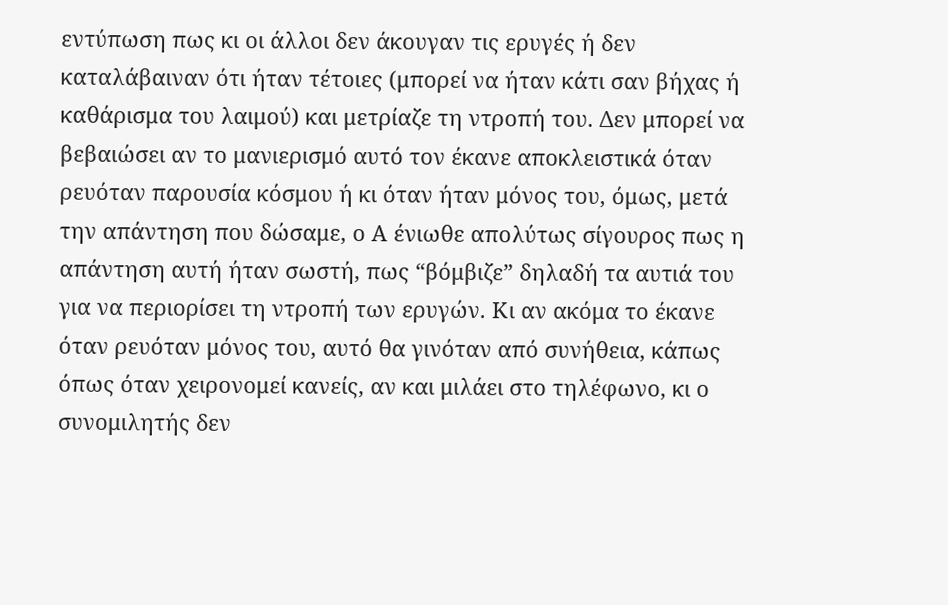εντύπωση πως κι οι άλλοι δεν άκουγαν τις ερυγές ή δεν καταλάβαιναν ότι ήταν τέτοιες (μπορεί να ήταν κάτι σαν βήχας ή καθάρισμα του λαιμού) και μετρίαζε τη ντροπή του. Δεν μπορεί να βεβαιώσει αν το μανιερισμό αυτό τον έκανε αποκλειστικά όταν ρευόταν παρουσία κόσμου ή κι όταν ήταν μόνος του, όμως, μετά την απάντηση που δώσαμε, ο Α ένιωθε απολύτως σίγουρος πως η απάντηση αυτή ήταν σωστή, πως “βόμβιζε” δηλαδή τα αυτιά του για να περιορίσει τη ντροπή των ερυγών. Κι αν ακόμα το έκανε όταν ρευόταν μόνος του, αυτό θα γινόταν από συνήθεια, κάπως όπως όταν χειρονομεί κανείς, αν και μιλάει στο τηλέφωνο, κι ο συνομιλητής δεν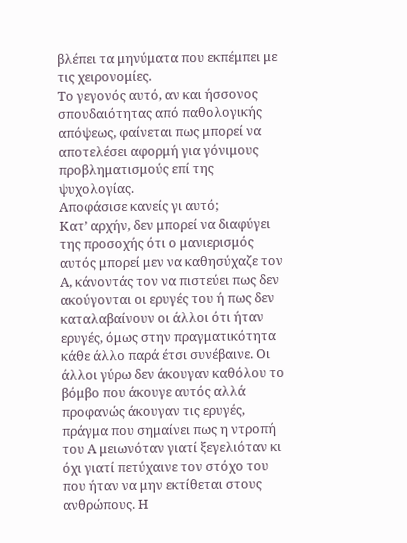βλέπει τα μηνύματα που εκπέμπει με τις χειρονομίες.
Το γεγονός αυτό, αν και ήσσονος σπουδαιότητας από παθολογικής απόψεως, φαίνεται πως μπορεί να αποτελέσει αφορμή για γόνιμους προβληματισμούς επί της ψυχολογίας.
Αποφάσισε κανείς γι αυτό;
Κατ’ αρχήν, δεν μπορεί να διαφύγει της προσοχής ότι ο μανιερισμός αυτός μπορεί μεν να καθησύχαζε τον Α, κάνοντάς τον να πιστεύει πως δεν ακούγονται οι ερυγές του ή πως δεν καταλαβαίνουν οι άλλοι ότι ήταν ερυγές, όμως στην πραγματικότητα κάθε άλλο παρά έτσι συνέβαινε. Οι άλλοι γύρω δεν άκουγαν καθόλου το βόμβο που άκουγε αυτός αλλά προφανώς άκουγαν τις ερυγές, πράγμα που σημαίνει πως η ντροπή του Α μειωνόταν γιατί ξεγελιόταν κι όχι γιατί πετύχαινε τον στόχο του που ήταν να μην εκτίθεται στους ανθρώπους. Η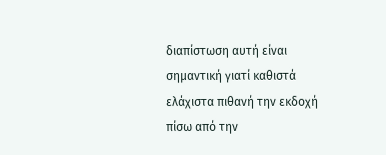διαπίστωση αυτή είναι σημαντική γιατί καθιστά ελάχιστα πιθανή την εκδοχή πίσω από την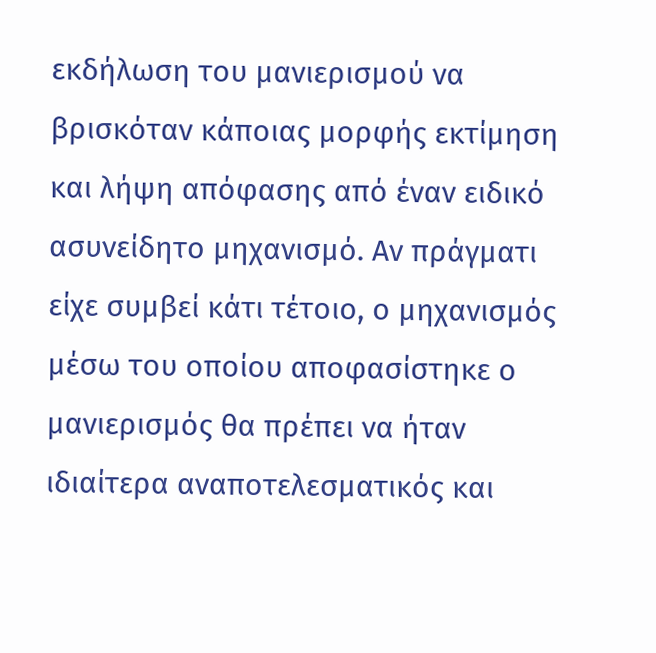εκδήλωση του μανιερισμού να βρισκόταν κάποιας μορφής εκτίμηση και λήψη απόφασης από έναν ειδικό ασυνείδητο μηχανισμό. Αν πράγματι είχε συμβεί κάτι τέτοιο, ο μηχανισμός μέσω του οποίου αποφασίστηκε ο μανιερισμός θα πρέπει να ήταν ιδιαίτερα αναποτελεσματικός και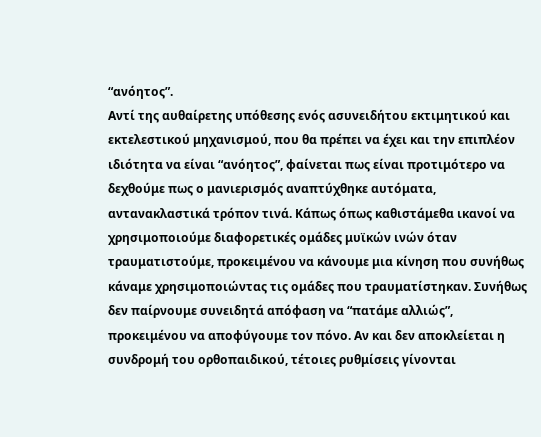“ανόητος”.
Αντί της αυθαίρετης υπόθεσης ενός ασυνειδήτου εκτιμητικού και εκτελεστικού μηχανισμού, που θα πρέπει να έχει και την επιπλέον ιδιότητα να είναι “ανόητος”, φαίνεται πως είναι προτιμότερο να δεχθούμε πως ο μανιερισμός αναπτύχθηκε αυτόματα, αντανακλαστικά τρόπον τινά. Κάπως όπως καθιστάμεθα ικανοί να χρησιμοποιούμε διαφορετικές ομάδες μυϊκών ινών όταν τραυματιστούμε, προκειμένου να κάνουμε μια κίνηση που συνήθως κάναμε χρησιμοποιώντας τις ομάδες που τραυματίστηκαν. Συνήθως δεν παίρνουμε συνειδητά απόφαση να “πατάμε αλλιώς”, προκειμένου να αποφύγουμε τον πόνο. Αν και δεν αποκλείεται η συνδρομή του ορθοπαιδικού, τέτοιες ρυθμίσεις γίνονται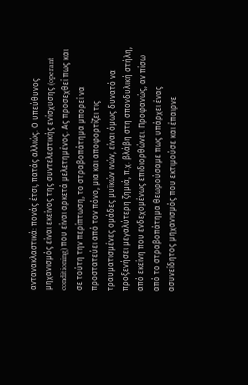αντανακλαστικά: πονάς έτσι, πατάς αλλιώς. Ο υπεύθυνος μηχανισμός είναι εκείνος της συντελεστικής ενίσχυσης (operant conditioning) που είναι αρκετά μελετημένος. Ας προσεχθεί πως και σε τούτη την περίπτωση, το στραβοπάτημα μπορεί να προστατεύει από τον πόνο, μια και αποφορτίζει τις τραυματισμένες ομάδες μυϊκών ινών, είναι όμως δυνατό να προξενήσει μεγαλύτερη ζημιά, π.χ. βλάβη στη σπονδυλική στήλη, από εκείνη που ενδεχομένως επιδιορθώνει. Προφανώς, αν πίσω από το στραβοπάτημα θεωρούσαμε πως υπάρχει ένας ασυνείδητος μηχανισμός που εκτιμούσε και έπαιρνε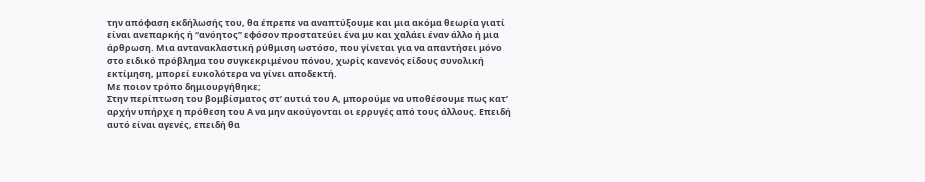την απόφαση εκδήλωσής του, θα έπρεπε να αναπτύξουμε και μια ακόμα θεωρία γιατί είναι ανεπαρκής ή “ανόητος” εφόσον προστατεύει ένα μυ και χαλάει έναν άλλο ή μια άρθρωση. Μια αντανακλαστική ρύθμιση ωστόσο, που γίνεται για να απαντήσει μόνο στο ειδικό πρόβλημα του συγκεκριμένου πόνου, χωρίς κανενός είδους συνολική εκτίμηση, μπορεί ευκολότερα να γίνει αποδεκτή.
Με ποιον τρόπο δημιουργήθηκε;
Στην περίπτωση του βομβίσματος στ’ αυτιά του Α, μπορούμε να υποθέσουμε πως κατ’ αρχήν υπήρχε η πρόθεση του Α να μην ακούγονται οι ερρυγές από τους άλλους. Επειδή αυτό είναι αγενές, επειδή θα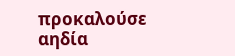προκαλούσε αηδία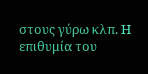στους γύρω κλπ. Η επιθυμία του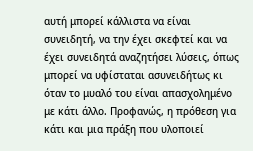αυτή μπορεί κάλλιστα να είναι συνειδητή, να την έχει σκεφτεί και να έχει συνειδητά αναζητήσει λύσεις, όπως μπορεί να υφίσταται ασυνειδήτως κι όταν το μυαλό του είναι απασχολημένο με κάτι άλλο. Προφανώς, η πρόθεση για κάτι και μια πράξη που υλοποιεί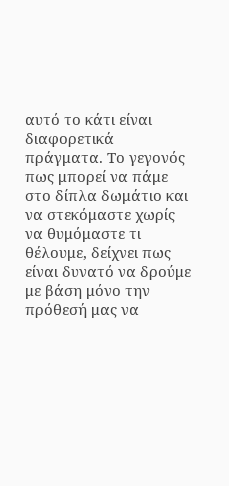αυτό το κάτι είναι διαφορετικά πράγματα. Το γεγονός πως μπορεί να πάμε στο δίπλα δωμάτιο και να στεκόμαστε χωρίς να θυμόμαστε τι θέλουμε, δείχνει πως είναι δυνατό να δρούμε με βάση μόνο την πρόθεσή μας να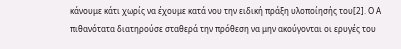κάνουμε κάτι χωρίς να έχουμε κατά νου την ειδική πράξη υλοποίησής του[2]. Ο Α πιθανότατα διατηρούσε σταθερά την πρόθεση να μην ακούγονται οι ερυγές του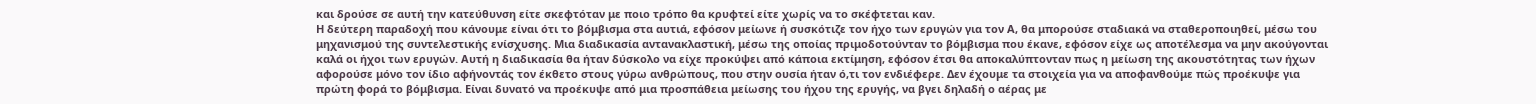και δρούσε σε αυτή την κατεύθυνση είτε σκεφτόταν με ποιο τρόπο θα κρυφτεί είτε χωρίς να το σκέφτεται καν.
Η δεύτερη παραδοχή που κάνουμε είναι ότι το βόμβισμα στα αυτιά, εφόσον μείωνε ή συσκότιζε τον ήχο των ερυγών για τον Α, θα μπορούσε σταδιακά να σταθεροποιηθεί, μέσω του μηχανισμού της συντελεστικής ενίσχυσης. Μια διαδικασία αντανακλαστική, μέσω της οποίας πριμοδοτούνταν το βόμβισμα που έκανε, εφόσον είχε ως αποτέλεσμα να μην ακούγονται καλά οι ήχοι των ερυγών. Αυτή η διαδικασία θα ήταν δύσκολο να είχε προκύψει από κάποια εκτίμηση, εφόσον έτσι θα αποκαλύπτονταν πως η μείωση της ακουστότητας των ήχων αφορούσε μόνο τον ίδιο αφήνοντάς τον έκθετο στους γύρω ανθρώπους, που στην ουσία ήταν ό,τι τον ενδιέφερε. Δεν έχουμε τα στοιχεία για να αποφανθούμε πώς προέκυψε για πρώτη φορά το βόμβισμα. Είναι δυνατό να προέκυψε από μια προσπάθεια μείωσης του ήχου της ερυγής, να βγει δηλαδή ο αέρας με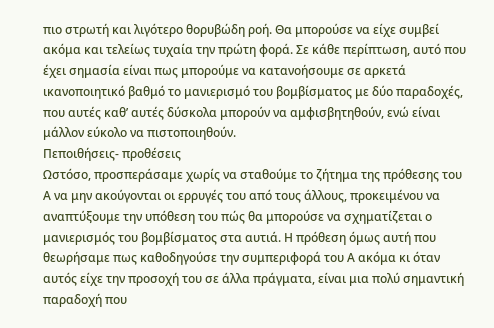πιο στρωτή και λιγότερο θορυβώδη ροή. Θα μπορούσε να είχε συμβεί ακόμα και τελείως τυχαία την πρώτη φορά. Σε κάθε περίπτωση, αυτό που έχει σημασία είναι πως μπορούμε να κατανοήσουμε σε αρκετά ικανοποιητικό βαθμό το μανιερισμό του βομβίσματος με δύο παραδοχές, που αυτές καθ’ αυτές δύσκολα μπορούν να αμφισβητηθούν, ενώ είναι μάλλον εύκολο να πιστοποιηθούν.
Πεποιθήσεις- προθέσεις
Ωστόσο, προσπεράσαμε χωρίς να σταθούμε το ζήτημα της πρόθεσης του Α να μην ακούγονται οι ερρυγές του από τους άλλους, προκειμένου να αναπτύξουμε την υπόθεση του πώς θα μπορούσε να σχηματίζεται ο μανιερισμός του βομβίσματος στα αυτιά. Η πρόθεση όμως αυτή που θεωρήσαμε πως καθοδηγούσε την συμπεριφορά του Α ακόμα κι όταν αυτός είχε την προσοχή του σε άλλα πράγματα, είναι μια πολύ σημαντική παραδοχή που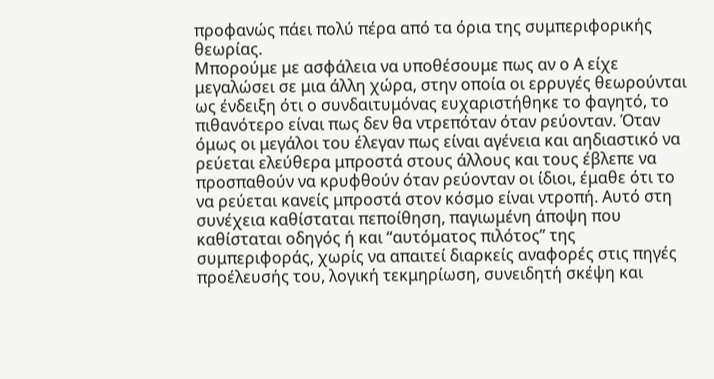προφανώς πάει πολύ πέρα από τα όρια της συμπεριφορικής θεωρίας.
Μπορούμε με ασφάλεια να υποθέσουμε πως αν ο Α είχε μεγαλώσει σε μια άλλη χώρα, στην οποία οι ερρυγές θεωρούνται ως ένδειξη ότι ο συνδαιτυμόνας ευχαριστήθηκε το φαγητό, το πιθανότερο είναι πως δεν θα ντρεπόταν όταν ρεύονταν. Όταν όμως οι μεγάλοι του έλεγαν πως είναι αγένεια και αηδιαστικό να ρεύεται ελεύθερα μπροστά στους άλλους και τους έβλεπε να προσπαθούν να κρυφθούν όταν ρεύονταν οι ίδιοι, έμαθε ότι το να ρεύεται κανείς μπροστά στον κόσμο είναι ντροπή. Αυτό στη συνέχεια καθίσταται πεποίθηση, παγιωμένη άποψη που καθίσταται οδηγός ή και “αυτόματος πιλότος” της συμπεριφοράς, χωρίς να απαιτεί διαρκείς αναφορές στις πηγές προέλευσής του, λογική τεκμηρίωση, συνειδητή σκέψη και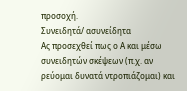προσοχή.
Συνειδητά/ ασυνείδητα
Ας προσεχθεί πως ο Α και μέσω συνειδητών σκέψεων (π.χ. αν ρεύομαι δυνατά ντροπιάζομαι) και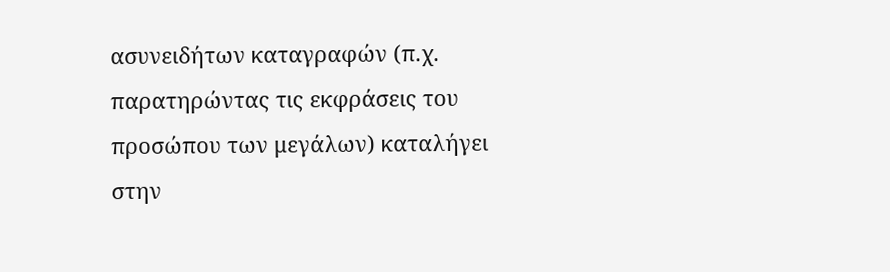ασυνειδήτων καταγραφών (π.χ. παρατηρώντας τις εκφράσεις του προσώπου των μεγάλων) καταλήγει στην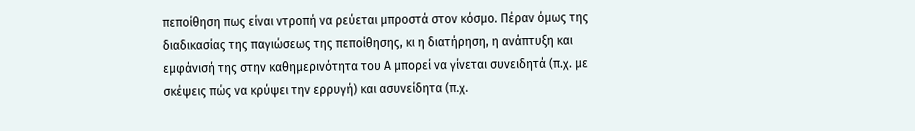πεποίθηση πως είναι ντροπή να ρεύεται μπροστά στον κόσμο. Πέραν όμως της διαδικασίας της παγιώσεως της πεποίθησης, κι η διατήρηση, η ανάπτυξη και εμφάνισή της στην καθημερινότητα του Α μπορεί να γίνεται συνειδητά (π.χ. με σκέψεις πώς να κρύψει την ερρυγή) και ασυνείδητα (π.χ.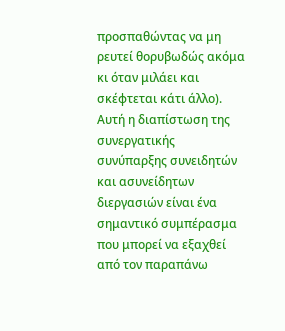προσπαθώντας να μη ρευτεί θορυβωδώς ακόμα κι όταν μιλάει και σκέφτεται κάτι άλλο).
Αυτή η διαπίστωση της συνεργατικής συνύπαρξης συνειδητών και ασυνείδητων διεργασιών είναι ένα σημαντικό συμπέρασμα που μπορεί να εξαχθεί από τον παραπάνω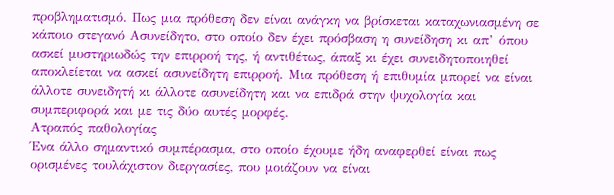προβληματισμό. Πως μια πρόθεση δεν είναι ανάγκη να βρίσκεται καταχωνιασμένη σε κάποιο στεγανό Ασυνείδητο, στο οποίο δεν έχει πρόσβαση η συνείδηση κι απ’ όπου ασκεί μυστηριωδώς την επιρροή της, ή αντιθέτως, άπαξ κι έχει συνειδητοποιηθεί αποκλείεται να ασκεί ασυνείδητη επιρροή. Μια πρόθεση ή επιθυμία μπορεί να είναι άλλοτε συνειδητή κι άλλοτε ασυνείδητη και να επιδρά στην ψυχολογία και συμπεριφορά και με τις δύο αυτές μορφές.
Ατραπός παθολογίας
Ένα άλλο σημαντικό συμπέρασμα, στο οποίο έχουμε ήδη αναφερθεί είναι πως ορισμένες τουλάχιστον διεργασίες, που μοιάζουν να είναι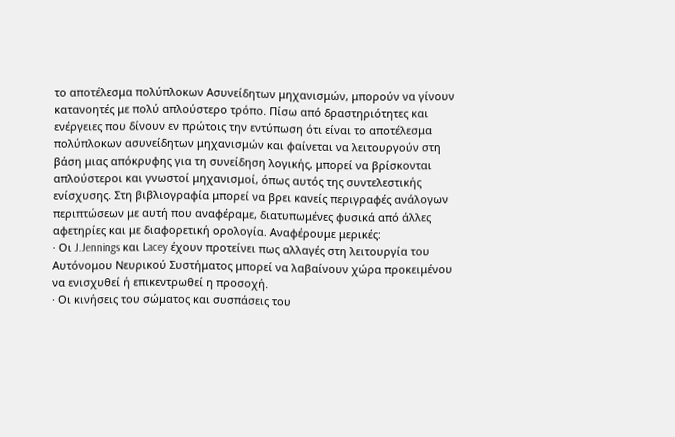το αποτέλεσμα πολύπλοκων Ασυνείδητων μηχανισμών, μπορούν να γίνουν κατανοητές με πολύ απλούστερο τρόπο. Πίσω από δραστηριότητες και ενέργειες που δίνουν εν πρώτοις την εντύπωση ότι είναι το αποτέλεσμα πολύπλοκων ασυνείδητων μηχανισμών και φαίνεται να λειτουργούν στη βάση μιας απόκρυφης για τη συνείδηση λογικής, μπορεί να βρίσκονται απλούστεροι και γνωστοί μηχανισμοί, όπως αυτός της συντελεστικής ενίσχυσης. Στη βιβλιογραφία μπορεί να βρει κανείς περιγραφές ανάλογων περιπτώσεων με αυτή που αναφέραμε, διατυπωμένες φυσικά από άλλες αφετηρίες και με διαφορετική ορολογία. Αναφέρουμε μερικές:
· Οι J.Jennings και Lacey έχουν προτείνει πως αλλαγές στη λειτουργία του Αυτόνομου Νευρικού Συστήματος μπορεί να λαβαίνουν χώρα προκειμένου να ενισχυθεί ή επικεντρωθεί η προσοχή.
· Οι κινήσεις του σώματος και συσπάσεις του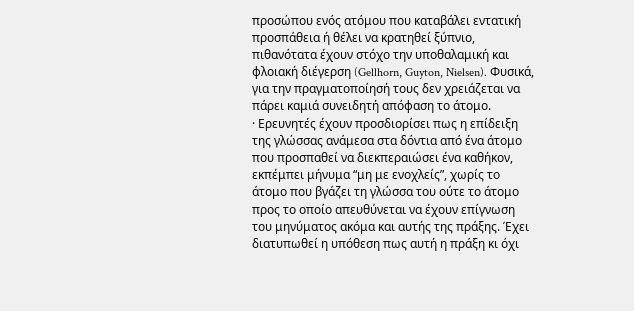προσώπου ενός ατόμου που καταβάλει εντατική προσπάθεια ή θέλει να κρατηθεί ξύπνιο, πιθανότατα έχουν στόχο την υποθαλαμική και φλοιακή διέγερση (Gellhorn, Guyton, Nielsen). Φυσικά, για την πραγματοποίησή τους δεν χρειάζεται να πάρει καμιά συνειδητή απόφαση το άτομο.
· Ερευνητές έχουν προσδιορίσει πως η επίδειξη της γλώσσας ανάμεσα στα δόντια από ένα άτομο που προσπαθεί να διεκπεραιώσει ένα καθήκον, εκπέμπει μήνυμα “μη με ενοχλείς”, χωρίς το άτομο που βγάζει τη γλώσσα του ούτε το άτομο προς το οποίο απευθύνεται να έχουν επίγνωση του μηνύματος ακόμα και αυτής της πράξης. Έχει διατυπωθεί η υπόθεση πως αυτή η πράξη κι όχι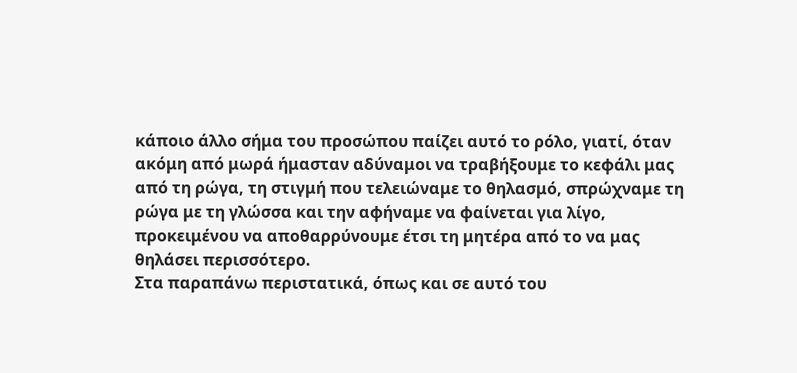κάποιο άλλο σήμα του προσώπου παίζει αυτό το ρόλο, γιατί, όταν ακόμη από μωρά ήμασταν αδύναμοι να τραβήξουμε το κεφάλι μας από τη ρώγα, τη στιγμή που τελειώναμε το θηλασμό, σπρώχναμε τη ρώγα με τη γλώσσα και την αφήναμε να φαίνεται για λίγο, προκειμένου να αποθαρρύνουμε έτσι τη μητέρα από το να μας θηλάσει περισσότερο.
Στα παραπάνω περιστατικά, όπως και σε αυτό του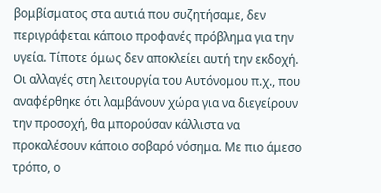βομβίσματος στα αυτιά που συζητήσαμε, δεν περιγράφεται κάποιο προφανές πρόβλημα για την υγεία. Τίποτε όμως δεν αποκλείει αυτή την εκδοχή. Οι αλλαγές στη λειτουργία του Αυτόνομου π.χ., που αναφέρθηκε ότι λαμβάνουν χώρα για να διεγείρουν την προσοχή, θα μπορούσαν κάλλιστα να προκαλέσουν κάποιο σοβαρό νόσημα. Με πιο άμεσο τρόπο, ο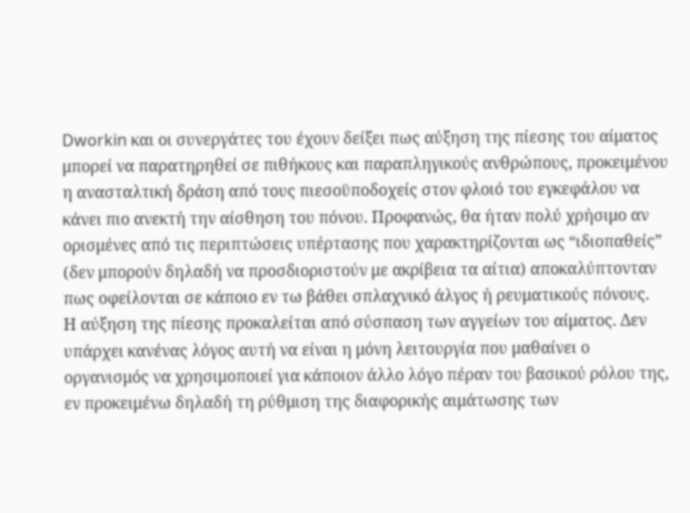Dworkin και οι συνεργάτες του έχουν δείξει πως αύξηση της πίεσης του αίματος μπορεί να παρατηρηθεί σε πιθήκους και παραπληγικούς ανθρώπους, προκειμένου η ανασταλτική δράση από τους πιεσοϋποδοχείς στον φλοιό του εγκεφάλου να κάνει πιο ανεκτή την αίσθηση του πόνου. Προφανώς, θα ήταν πολύ χρήσιμο αν ορισμένες από τις περιπτώσεις υπέρτασης που χαρακτηρίζονται ως “ιδιοπαθείς” (δεν μπορούν δηλαδή να προσδιοριστούν με ακρίβεια τα αίτια) αποκαλύπτονταν πως οφείλονται σε κάποιο εν τω βάθει σπλαχνικό άλγος ή ρευματικούς πόνους.
Η αύξηση της πίεσης προκαλείται από σύσπαση των αγγείων του αίματος. Δεν υπάρχει κανένας λόγος αυτή να είναι η μόνη λειτουργία που μαθαίνει ο οργανισμός να χρησιμοποιεί για κάποιον άλλο λόγο πέραν του βασικού ρόλου της, εν προκειμένω δηλαδή τη ρύθμιση της διαφορικής αιμάτωσης των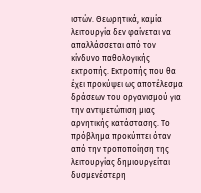ιστών. Θεωρητικά, καμία λειτουργία δεν φαίνεται να απαλλάσσεται από τον κίνδυνο παθολογικής εκτροπής. Εκτροπής που θα έχει προκύψει ως αποτέλεσμα δράσεων του οργανισμού για την αντιμετώπιση μιας αρνητικής κατάστασης. Το πρόβλημα προκύπτει όταν από την τροποποίηση της λειτουργίας δημιουργείται δυσμενέστερη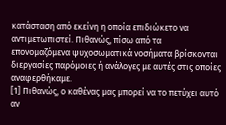κατάσταση από εκείνη η οποία επιδιώκετο να αντιμετωπιστεί. Πιθανώς, πίσω από τα επονομαζόμενα ψυχοσωματικά νοσήματα βρίσκονται διεργασίες παρόμοιες ή ανάλογες με αυτές στις οποίες αναφερθήκαμε.
[1] Πιθανώς, ο καθένας μας μπορεί να το πετύχει αυτό αν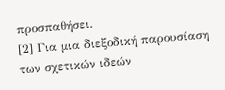προσπαθήσει.
[2] Για μια διεξοδική παρουσίαση των σχετικών ιδεών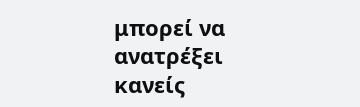μπορεί να ανατρέξει κανείς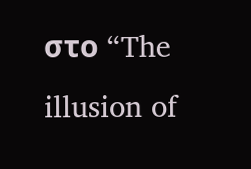στο “The illusion of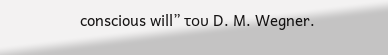conscious will” του D. M. Wegner.